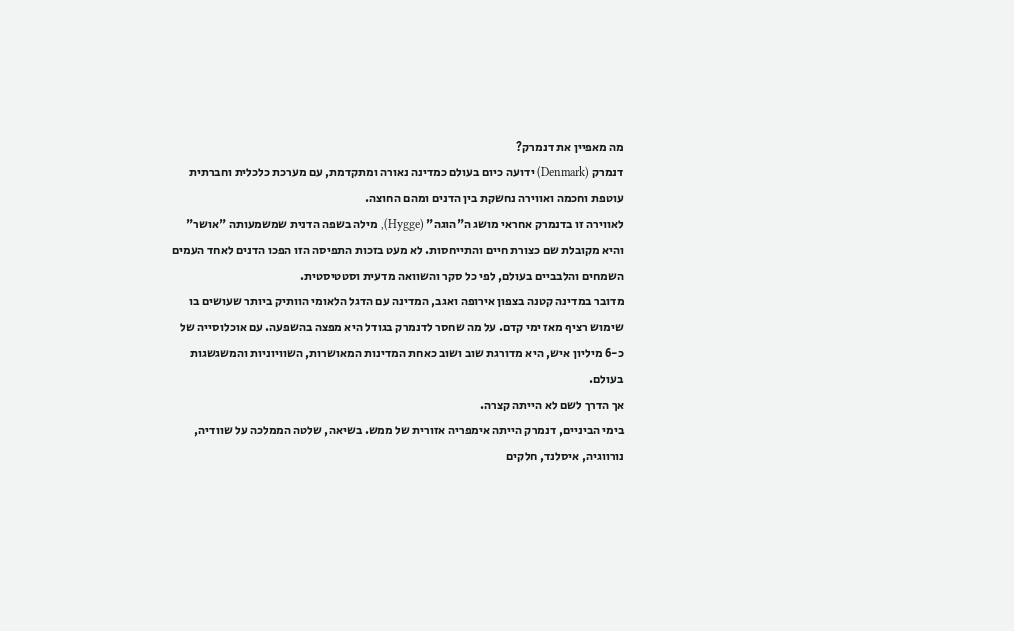מה מאפיין את דנמרק?
דנמרק (Denmark) ידועה כיום בעולם כמדינה נאורה ומתקדמת, עם מערכת כלכלית וחברתית עוטפת וחכמה ואווירה נחשקת בין הדנים ומהם החוצה.
לאווירה זו בדנמרק אחראי מושג ה"הוגה" (Hygge), מילה בשפה הדנית שמשמעותה "אושר" והיא מקובלת שם כצורת חיים והתייחסות. לא מעט בזכות התפיסה הזו הפכו הדנים לאחד העמים השמחים והלבביים בעולם, לפי כל סקר והשוואה מדעית וסטטיסטית.
מדובר במדינה קטנה בצפון אירופה ואגב, המדינה עם הדגל הלאומי הוותיק ביותר שעושים בו שימוש רציף מאז ימי קדם. על מה שחסר לדנמרק בגודל היא מפצה בהשפעה. עם אוכלוסייה של כ-6 מיליון איש, היא מדורגת שוב ושוב כאחת המדינות המאושרות, השוויוניות והמשגשגות בעולם.
אך הדרך לשם לא הייתה קצרה.
בימי הביניים, דנמרק הייתה אימפריה אזורית של ממש. בשיאה, שלטה הממלכה על שוודיה, נורווגיה, איסלנד, חלקים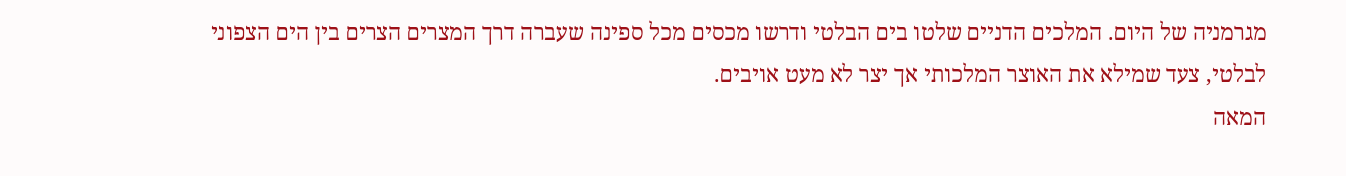מגרמניה של היום. המלכים הדניים שלטו בים הבלטי ודרשו מכסים מכל ספינה שעברה דרך המצרים הצרים בין הים הצפוני לבלטי, צעד שמילא את האוצר המלכותי אך יצר לא מעט אויבים.
המאה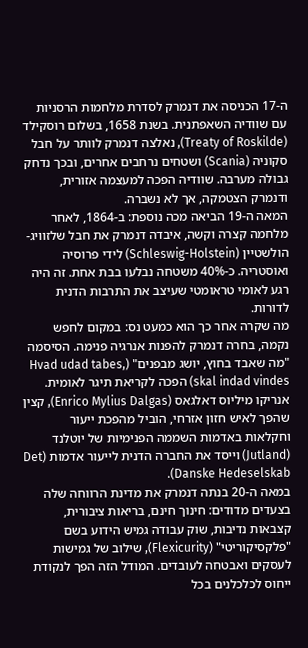ה-17 הכניסה את דנמרק לסדרת מלחמות הרסניות עם שוודיה השאפתנית. בשנת 1658, בשלום רוסקילד (Treaty of Roskilde), נאלצה דנמרק לוותר על חבל סקוניה (Scania) ושטחים נרחבים אחרים, ובכך נדחק גבולה מערבה. שוודיה הפכה למעצמה אזורית, ודנמרק הצטמקה, אך לא נשברה.
המאה ה-19 הביאה מכה נוספת: ב-1864, לאחר מלחמה קצרה וקשה, איבדה דנמרק את חבל שלזוויג-הולשטיין (Schleswig-Holstein) לידי פרוסיה ואוסטריה. כ-40% משטחה נבלעו בבת אחת. זה היה רגע לאומי טראומטי שעיצב את התרבות הדנית לדורות.
מה שקרה אחר כך הוא כמעט נס: במקום לחפש נקמה, בחרה דנמרק להפנות אנרגיה פנימה. הסיסמה "מה שאבד בחוץ, יושג מבפנים" (Hvad udad tabes, skal indad vindes) הפכה לקריאת תיגר לאומית. אנריקו מיליוס דאלגאס (Enrico Mylius Dalgas), קצין שהפך לאיש חזון אזרחי, הוביל מהפכת ייעור וחקלאות באדמות השממה הפנימיות של יוטלנד (Jutland) וייסד את החברה הדנית לייעור אדמות (Det Danske Hedeselskab).
במאה ה-20 בנתה דנמרק את מדינת הרווחה שלה בצעדים מדודים: חינוך חינם, בריאות ציבורית, קצבאות נדיבות, שוק עבודה גמיש הידוע בשם "פלקסיקוריטי" (Flexicurity), שילוב של גמישות לעסקים ואבטחה לעובדים. המודל הזה הפך לנקודת ייחוס לכלכלנים בכל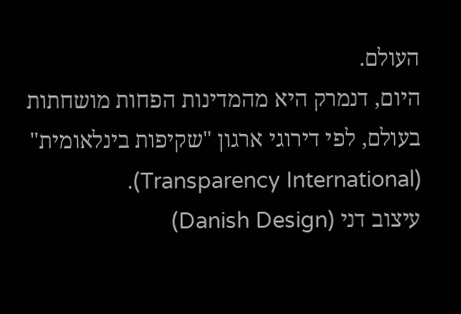העולם.
היום, דנמרק היא מהמדינות הפחות מושחתות בעולם, לפי דירוגי ארגון "שקיפות בינלאומית" (Transparency International).
עיצוב דני (Danish Design)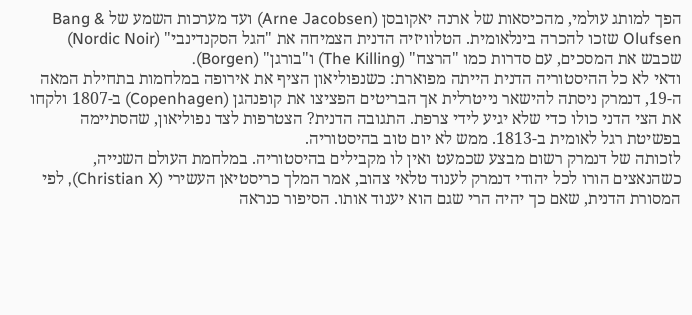הפך למותג עולמי, מהכיסאות של ארנה יאקובסן (Arne Jacobsen) ועד מערכות השמע של Bang & Olufsen שזכו להכרה בינלאומית. הטלוויזיה הדנית הצמיחה את "הגל הסקנדינבי" (Nordic Noir) שכבש את המסכים, עם סדרות כמו "הרצח" (The Killing) ו"בורגן" (Borgen).
ודאי לא כל ההיסטוריה הדנית הייתה מפוארת: כשנפוליאון הציף את אירופה במלחמות בתחילת המאה ה-19, דנמרק ניסתה להישאר נייטרלית אך הבריטים הפציצו את קופנהגן (Copenhagen) ב-1807 ולקחו את הצי הדני כולו כדי שלא יגיע לידי צרפת. התגובה הדנית? הצטרפות לצד נפוליאון, שהסתיימה בפשיטת רגל לאומית ב-1813. ממש לא יום טוב בהיסטוריה.
לזכותה של דנמרק רשום מבצע שכמעט ואין לו מקבילים בהיסטוריה. במלחמת העולם השנייה, כשהנאצים הורו לכל יהודי דנמרק לענוד טלאי צהוב, אמר המלך כריסטיאן העשירי (Christian X), לפי המסורת הדנית, שאם כך יהיה הרי שגם הוא יענוד אותו. הסיפור כנראה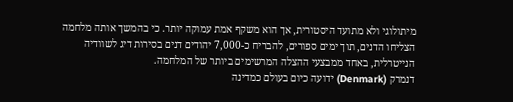מיתולוגי ולא מתועד היסטורית, אך הוא משקף אמת עמוקה יותר. כי בהמשך אותה מלחמה הצליחו הדנים, תוך ימים ספורים, להבריח כ-7,000 יהודים דנים בסירות דיג לשוודיה הנייטרלית, באחד ממבצעי ההצלה המרשימים ביותר של המלחמה.
דנמרק (Denmark) ידועה כיום בעולם כמדינה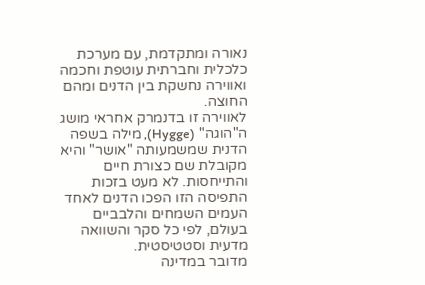נאורה ומתקדמת, עם מערכת כלכלית וחברתית עוטפת וחכמה ואווירה נחשקת בין הדנים ומהם החוצה.
לאווירה זו בדנמרק אחראי מושג ה"הוגה" (Hygge), מילה בשפה הדנית שמשמעותה "אושר" והיא מקובלת שם כצורת חיים והתייחסות. לא מעט בזכות התפיסה הזו הפכו הדנים לאחד העמים השמחים והלבביים בעולם, לפי כל סקר והשוואה מדעית וסטטיסטית.
מדובר במדינה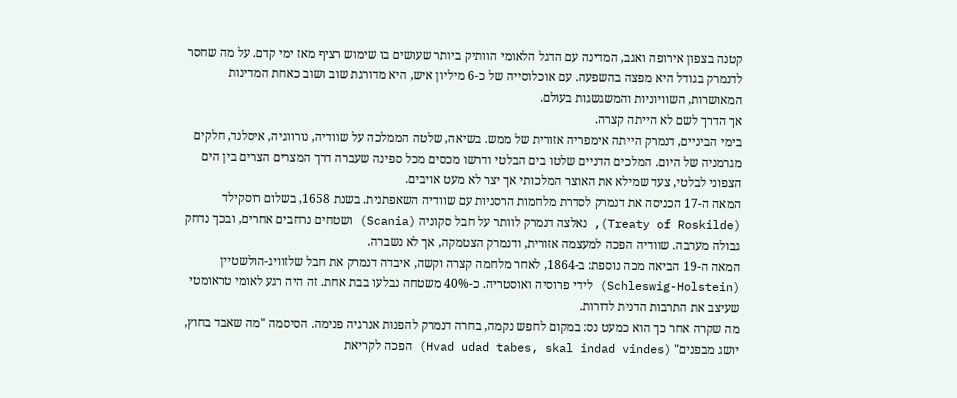קטנה בצפון אירופה ואגב, המדינה עם הדגל הלאומי הוותיק ביותר שעושים בו שימוש רציף מאז ימי קדם. על מה שחסר לדנמרק בגודל היא מפצה בהשפעה. עם אוכלוסייה של כ-6 מיליון איש, היא מדורגת שוב ושוב כאחת המדינות המאושרות, השוויוניות והמשגשגות בעולם.
אך הדרך לשם לא הייתה קצרה.
בימי הביניים, דנמרק הייתה אימפריה אזורית של ממש. בשיאה, שלטה הממלכה על שוודיה, נורווגיה, איסלנד, חלקים מגרמניה של היום. המלכים הדניים שלטו בים הבלטי ודרשו מכסים מכל ספינה שעברה דרך המצרים הצרים בין הים הצפוני לבלטי, צעד שמילא את האוצר המלכותי אך יצר לא מעט אויבים.
המאה ה-17 הכניסה את דנמרק לסדרת מלחמות הרסניות עם שוודיה השאפתנית. בשנת 1658, בשלום רוסקילד (Treaty of Roskilde), נאלצה דנמרק לוותר על חבל סקוניה (Scania) ושטחים נרחבים אחרים, ובכך נדחק גבולה מערבה. שוודיה הפכה למעצמה אזורית, ודנמרק הצטמקה, אך לא נשברה.
המאה ה-19 הביאה מכה נוספת: ב-1864, לאחר מלחמה קצרה וקשה, איבדה דנמרק את חבל שלזוויג-הולשטיין (Schleswig-Holstein) לידי פרוסיה ואוסטריה. כ-40% משטחה נבלעו בבת אחת. זה היה רגע לאומי טראומטי שעיצב את התרבות הדנית לדורות.
מה שקרה אחר כך הוא כמעט נס: במקום לחפש נקמה, בחרה דנמרק להפנות אנרגיה פנימה. הסיסמה "מה שאבד בחוץ, יושג מבפנים" (Hvad udad tabes, skal indad vindes) הפכה לקריאת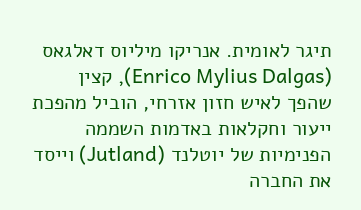תיגר לאומית. אנריקו מיליוס דאלגאס (Enrico Mylius Dalgas), קצין שהפך לאיש חזון אזרחי, הוביל מהפכת ייעור וחקלאות באדמות השממה הפנימיות של יוטלנד (Jutland) וייסד את החברה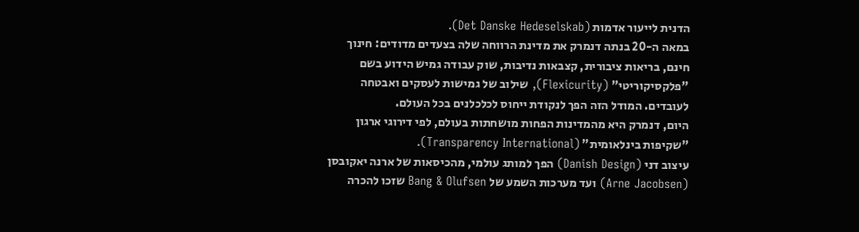הדנית לייעור אדמות (Det Danske Hedeselskab).
במאה ה-20 בנתה דנמרק את מדינת הרווחה שלה בצעדים מדודים: חינוך חינם, בריאות ציבורית, קצבאות נדיבות, שוק עבודה גמיש הידוע בשם "פלקסיקוריטי" (Flexicurity), שילוב של גמישות לעסקים ואבטחה לעובדים. המודל הזה הפך לנקודת ייחוס לכלכלנים בכל העולם.
היום, דנמרק היא מהמדינות הפחות מושחתות בעולם, לפי דירוגי ארגון "שקיפות בינלאומית" (Transparency International).
עיצוב דני (Danish Design) הפך למותג עולמי, מהכיסאות של ארנה יאקובסן (Arne Jacobsen) ועד מערכות השמע של Bang & Olufsen שזכו להכרה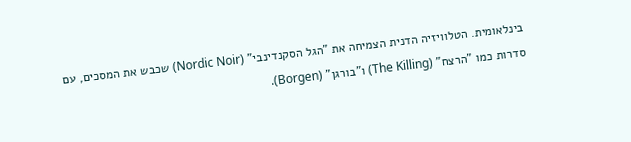בינלאומית. הטלוויזיה הדנית הצמיחה את "הגל הסקנדינבי" (Nordic Noir) שכבש את המסכים, עם סדרות כמו "הרצח" (The Killing) ו"בורגן" (Borgen).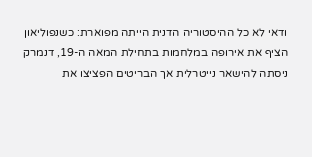ודאי לא כל ההיסטוריה הדנית הייתה מפוארת: כשנפוליאון הציף את אירופה במלחמות בתחילת המאה ה-19, דנמרק ניסתה להישאר נייטרלית אך הבריטים הפציצו את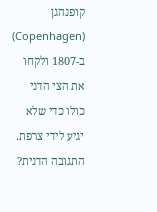קופנהגן (Copenhagen) ב-1807 ולקחו את הצי הדני כולו כדי שלא יגיע לידי צרפת. התגובה הדנית?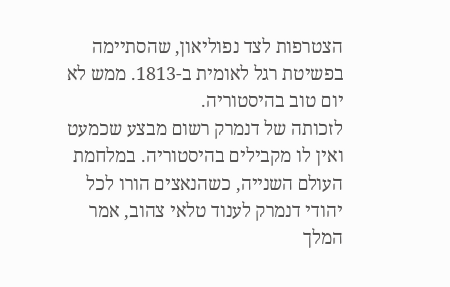הצטרפות לצד נפוליאון, שהסתיימה בפשיטת רגל לאומית ב-1813. ממש לא יום טוב בהיסטוריה.
לזכותה של דנמרק רשום מבצע שכמעט ואין לו מקבילים בהיסטוריה. במלחמת העולם השנייה, כשהנאצים הורו לכל יהודי דנמרק לענוד טלאי צהוב, אמר המלך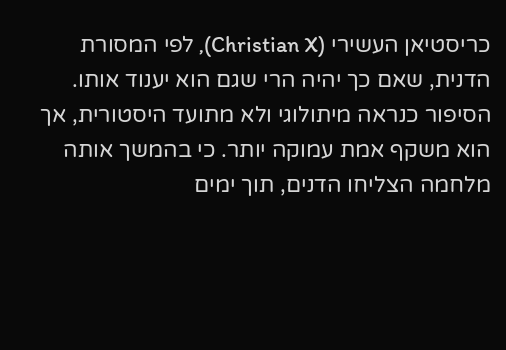כריסטיאן העשירי (Christian X), לפי המסורת הדנית, שאם כך יהיה הרי שגם הוא יענוד אותו. הסיפור כנראה מיתולוגי ולא מתועד היסטורית, אך הוא משקף אמת עמוקה יותר. כי בהמשך אותה מלחמה הצליחו הדנים, תוך ימים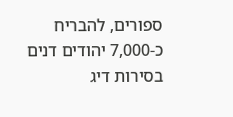ספורים, להבריח כ-7,000 יהודים דנים בסירות דיג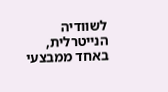לשוודיה הנייטרלית, באחד ממבצעי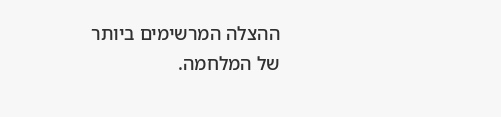ההצלה המרשימים ביותר של המלחמה.